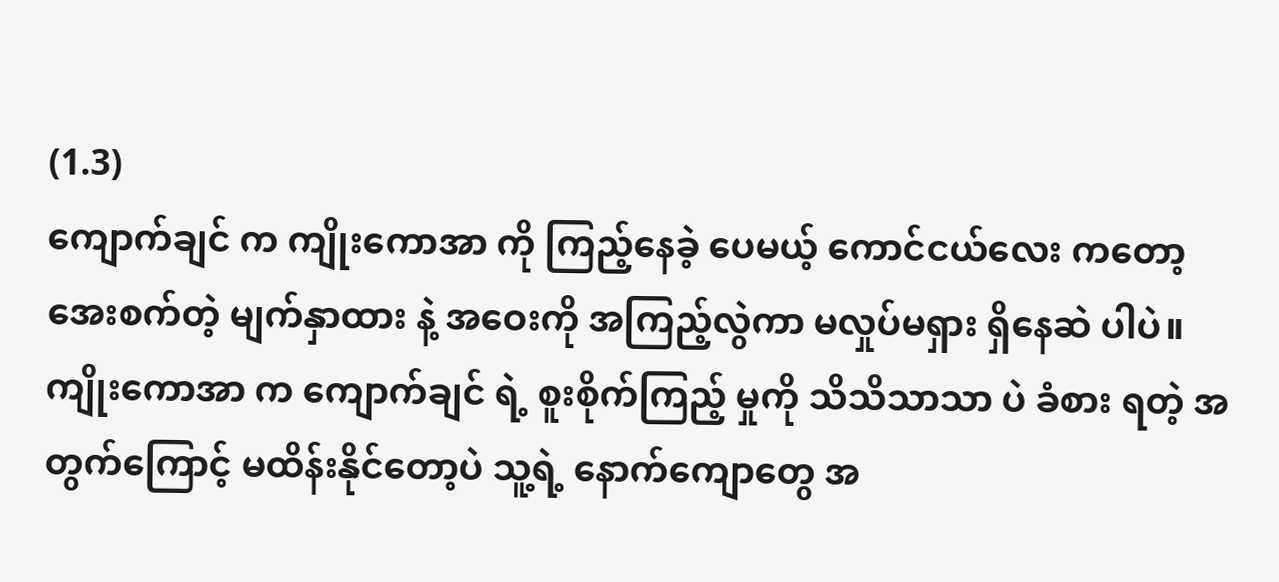(1.3)
ကျောက်ချင် က ကျိုးကောအာ ကို ကြည့်နေခဲ့ ပေမယ့် ကောင်ငယ်လေး ကတော့ အေးစက်တဲ့ မျက်နှာထား နဲ့ အဝေးကို အကြည့်လွဲကာ မလှုပ်မရှား ရှိနေဆဲ ပါပဲ။
ကျိုးကောအာ က ကျောက်ချင် ရဲ့ စူးစိုက်ကြည့် မှုကို သိသိသာသာ ပဲ ခံစား ရတဲ့ အတွက်ကြောင့် မထိန်းနိုင်တော့ပဲ သူ့ရဲ့ နောက်ကျောတွေ အ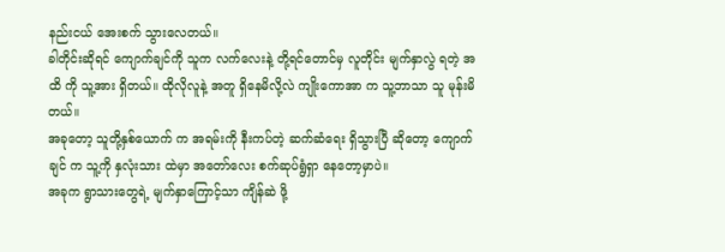နည်းငယ် အေးစက် သွားလေတယ်။
ခါတိုင်းဆိုရင် ကျောက်ချင်ကို သူက လက်လေးနဲ့ တို့ရင်တောင်မှ လူတိုင်း မျက်နှာလွဲ ရတဲ့ အထိ ကို သူ့အား ရှိတယ်။ ထိုလိုလူနဲ့ အတူ ရှိနေမိလို့လဲ ကျိုးကောအာ က သူ့ဘာသာ သူ မုန်းမိတယ်။
အခုတော့ သူတို့နှစ်ယောက် က အရမ်းကို နီးကပ်တဲ့ ဆက်ဆံရေး ရှိသွားပြီ ဆိုတော့ ကျောက်ချင် က သူ့ကို နှလုံးသား ထဲမှာ အတော်လေး စက်ဆုပ်ရွံရှာ နေတော့မှာပဲ။
အခုက ရွာသားတွေရဲ့ မျက်နှာကြောင့်သာ ကျိန်ဆဲ ဖို့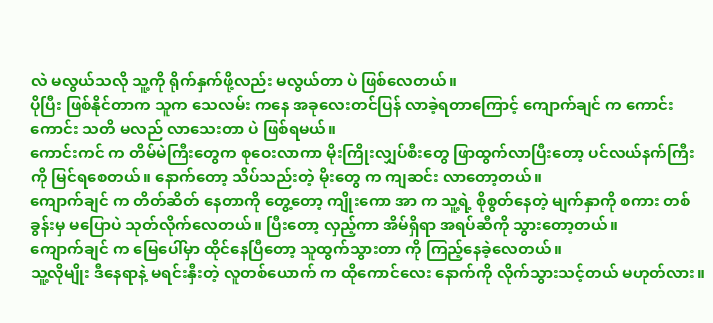လဲ မလွယ်သလို သူ့ကို ရိုက်နှက်ဖို့လည်း မလွယ်တာ ပဲ ဖြစ်လေတယ်။
ပိုပြီး ဖြစ်နိုင်တာက သူက သေလမ်း ကနေ အခုလေးတင်ပြန် လာခဲ့ရတာကြောင့် ကျောက်ချင် က ကောင်းကောင်း သတိ မလည် လာသေးတာ ပဲ ဖြစ်ရမယ်။
ကောင်းကင် က တိမ်မဲကြီးတွေက စုဝေးလာကာ မိုးကြိုးလျှပ်စီးတွေ ဖြာထွက်လာပြီးတော့ ပင်လယ်နက်ကြီးကို မြင်ရစေတယ်။ နောက်တော့ သိပ်သည်းတဲ့ မိုးတွေ က ကျဆင်း လာတော့တယ်။
ကျောက်ချင် က တိတ်ဆိတ် နေတာကို တွေ့တော့ ကျိုးကော အာ က သူ့ရဲ့ စိုစွတ်နေတဲ့ မျက်နှာကို စကား တစ်ခွန်းမှ မပြောပဲ သုတ်လိုက်လေတယ်။ ပြီးတော့ လှည့်ကာ အိမ်ရှိရာ အရပ်ဆီကို သွားတော့တယ်။
ကျောက်ချင် က မြေပေါ်မှာ ထိုင်နေပြီတော့ သူထွက်သွားတာ ကို ကြည့်နေခဲ့လေတယ်။
သူ့လိုမျိုး ဒီနေရာနဲ့ မရင်းနှီးတဲ့ လူတစ်ယောက် က ထိုကောင်လေး နောက်ကို လိုက်သွားသင့်တယ် မဟုတ်လား။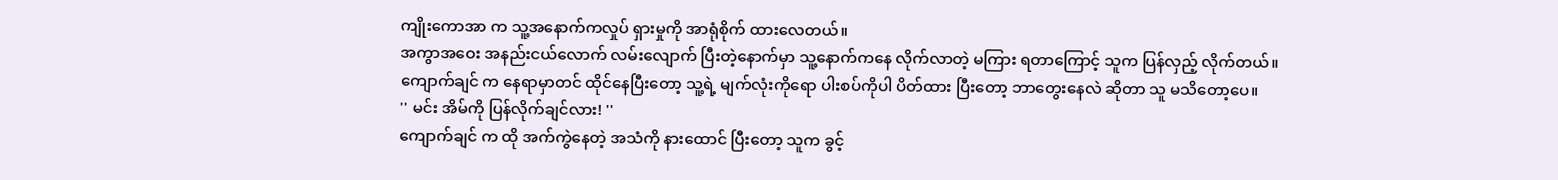ကျိုးကောအာ က သူ့အနောက်ကလှုပ် ရှားမှုကို အာရုံစိုက် ထားလေတယ်။
အကွာအဝေး အနည်းငယ်လောက် လမ်းလျောက် ပြီးတဲ့နောက်မှာ သူ့နောက်ကနေ လိုက်လာတဲ့ မကြား ရတာကြောင့် သူက ပြန်လှည့် လိုက်တယ်။
ကျောက်ချင် က နေရာမှာတင် ထိုင်နေပြီးတော့ သူ့ရဲ့ မျက်လုံးကိုရော ပါးစပ်ကိုပါ ပိတ်ထား ပြီးတော့ ဘာတွေးနေလဲ ဆိုတာ သူ မသိတော့ပေ။
'' မင်း အိမ်ကို ပြန်လိုက်ချင်လား! ''
ကျောက်ချင် က ထို အက်ကွဲနေတဲ့ အသံကို နားထောင် ပြီးတော့ သူက ခွင့်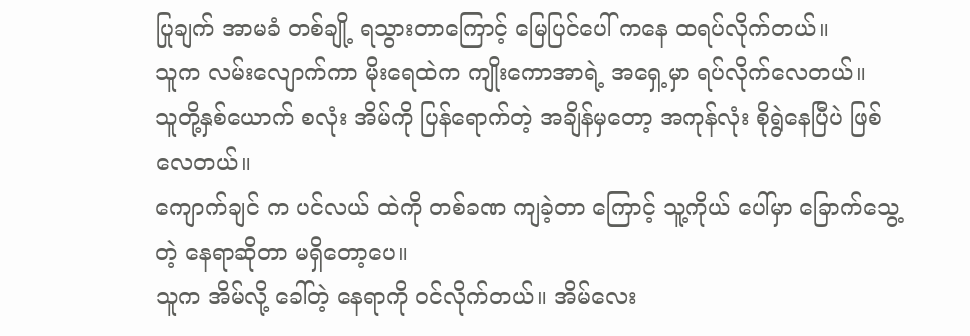ပြုချက် အာမခံ တစ်ချို့ ရသွားတာကြောင့် မြေပြင်ပေါ် ကနေ ထရပ်လိုက်တယ်။
သူက လမ်းလျောက်ကာ မိုးရေထဲက ကျိုးကောအာရဲ့ အရှေ့မှာ ရပ်လိုက်လေတယ်။
သူတို့နှစ်ယောက် စလုံး အိမ်ကို ပြန်ရောက်တဲ့ အချိန်မှတော့ အကုန်လုံး စိုရွဲနေပြီပဲ ဖြစ်လေတယ်။
ကျောက်ချင် က ပင်လယ် ထဲကို တစ်ခဏ ကျခဲ့တာ ကြောင့် သူ့ကိုယ် ပေါ်မှာ ခြောက်သွေ့တဲ့ နေရာဆိုတာ မရှိတော့ပေ။
သူက အိမ်လို့ ခေါ်တဲ့ နေရာကို ဝင်လိုက်တယ်။ အိမ်လေး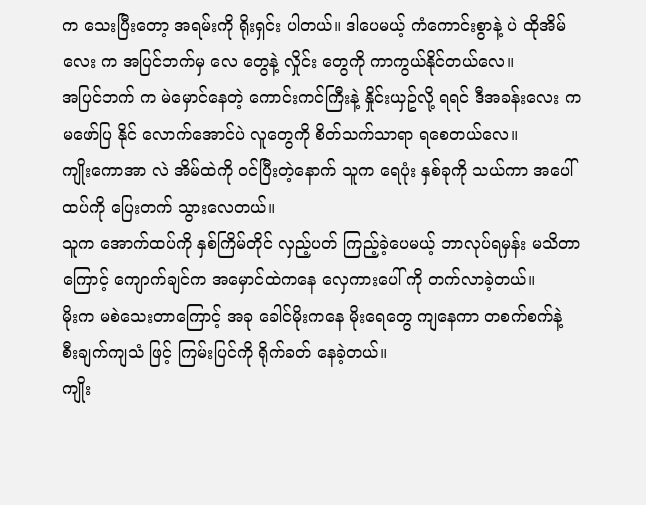က သေးပြီးတော့ အရမ်းကို ရိုးရှင်း ပါတယ်။ ဒါပေမယ့် ကံကောင်းစွာနဲ့ ပဲ ထိုအိမ်လေး က အပြင်ဘက်မှ လေ တွေနဲ့ လှိုင်း တွေကို ကာကွယ်နိုင်တယ်လေ။
အပြင်ဘက် က မဲမှောင်နေတဲ့ ကောင်းကင်ကြီးနဲ့ နှိုင်းယှဥ်လို့ ရရင် ဒီအခန်းလေး က မဖော်ပြ နိုင် လောက်အောင်ပဲ လူတွေကို စိတ်သက်သာရာ ရစေတယ်လေ။
ကျိုးကောအာ လဲ အိမ်ထဲကို ဝင်ပြီးတဲ့နောက် သူက ရေပုံး နှစ်ခုကို သယ်ကာ အပေါ်ထပ်ကို ပြေးတက် သွားလေတယ်။
သူက အောက်ထပ်ကို နှစ်ကြိမ်တိုင် လှည့်ပတ် ကြည့်ခဲ့ပေမယ့် ဘာလုပ်ရမှန်း မသိတာကြောင့် ကျောက်ချင်က အမှောင်ထဲကနေ လှေကားပေါ် ကို တက်လာခဲ့တယ်။
မိုးက မစဲသေးတာကြောင့် အခု ခေါင်မိုးကနေ မိုးရေတွေ ကျနေကာ တစက်စက်နဲ့ စီးချက်ကျသံ ဖြင့် ကြမ်းပြင်ကို ရိုက်ခတ် နေခဲ့တယ်။
ကျိုး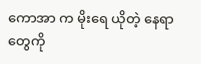ကောအာ က မိုးရေ ယိုတဲ့ နေရာတွေကို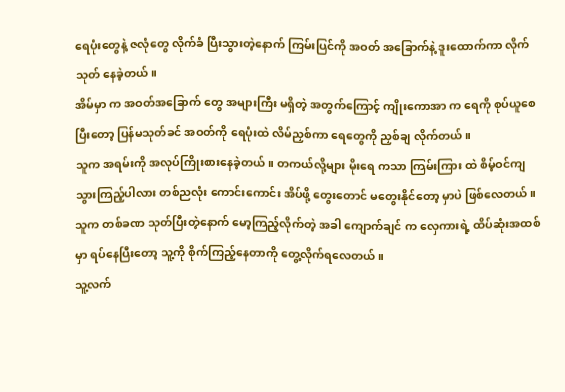ရေပုံးတွေနဲ့ ဇလုံတွေ လိုက်ခံ ပြီးသွားတဲ့နောက် ကြမ်းပြင်ကို အဝတ် အခြောက်နဲ့ ဒူးထောက်ကာ လိုက်သုတ် နေခဲ့တယ်။
အိမ်မှာ က အဝတ်အခြောက် တွေ အများကြီး မရှိတဲ့ အတွက်ကြောင့် ကျိုးကောအာ က ရေကို စုပ်ယူစေပြီးတော့ ပြန်မသုတ်ခင် အဝတ်ကို ရေပုံးထဲ လိမ်ညှစ်ကာ ရေတွေကို ညှစ်ချ လိုက်တယ်။
သူက အရမ်းကို အလုပ်ကြိုးစားနေခဲ့တယ်။ တကယ်လို့များ မိုးရေ ကသာ ကြမ်းကြား ထဲ စိမ့်ဝင်ကျ သွားကြည့်ပါလား တစ်ညလုံး ကောင်းကောင်း အိပ်ဖို့ တွေးတောင် မတွေးနိုင်တော့ မှာပဲ ဖြစ်လေတယ်။
သူက တစ်ခဏ သုတ်ပြီးတဲ့နောက် မော့ကြည့်လိုက်တဲ့ အခါ ကျောက်ချင် က လှေကားရဲ့ ထိပ်ဆုံးအထစ်မှာ ရပ်နေပြီးတော့ သူ့ကို စိုက်ကြည့်နေတာကို တွေ့လိုက်ရလေတယ်။
သူ့လက်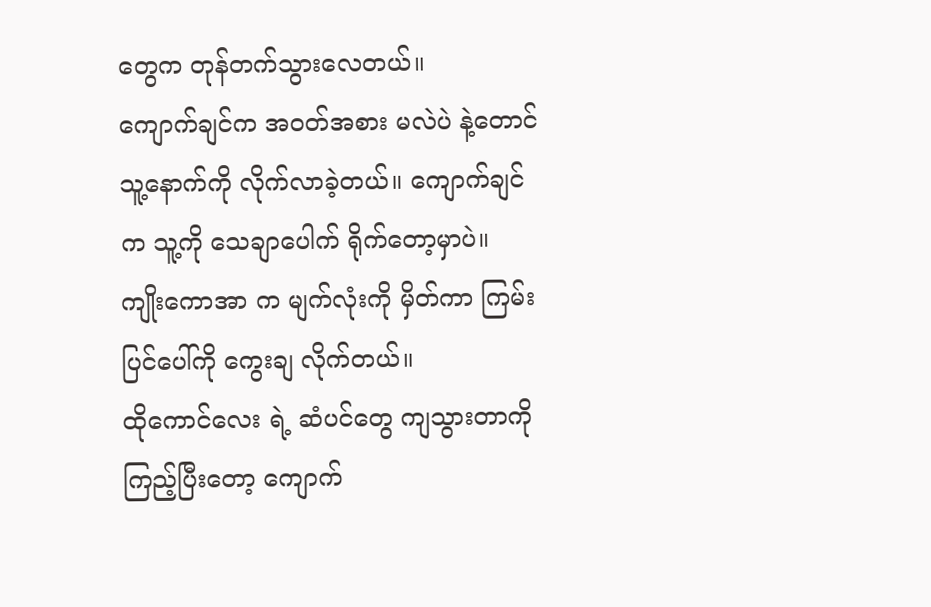တွေက တုန်တက်သွားလေတယ်။
ကျောက်ချင်က အဝတ်အစား မလဲပဲ နဲ့တောင် သူ့နောက်ကို လိုက်လာခဲ့တယ်။ ကျောက်ချင် က သူ့ကို သေချာပေါက် ရိုက်တော့မှာပဲ။
ကျိုးကောအာ က မျက်လုံးကို မှိတ်ကာ ကြမ်းပြင်ပေါ်ကို ကွေးချ လိုက်တယ်။
ထိုကောင်လေး ရဲ့ ဆံပင်တွေ ကျသွားတာကို ကြည့်ပြီးတော့ ကျောက်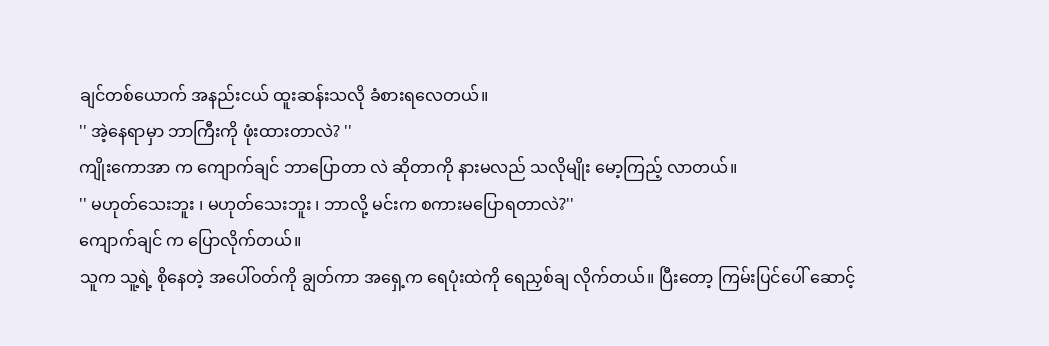ချင်တစ်ယောက် အနည်းငယ် ထူးဆန်းသလို ခံစားရလေတယ်။
'' အဲ့နေရာမှာ ဘာကြီးကို ဖုံးထားတာလဲ? ''
ကျိုးကောအာ က ကျောက်ချင် ဘာပြောတာ လဲ ဆိုတာကို နားမလည် သလိုမျိုး မော့ကြည့် လာတယ်။
'' မဟုတ်သေးဘူး ၊ မဟုတ်သေးဘူး ၊ ဘာလို့ မင်းက စကားမပြောရတာလဲ?''
ကျောက်ချင် က ပြောလိုက်တယ်။
သူက သူ့ရဲ့ စိုနေတဲ့ အပေါ်ဝတ်ကို ချွတ်ကာ အရှေ့က ရေပုံးထဲကို ရေညှစ်ချ လိုက်တယ်။ ပြီးတော့ ကြမ်းပြင်ပေါ် ဆောင့်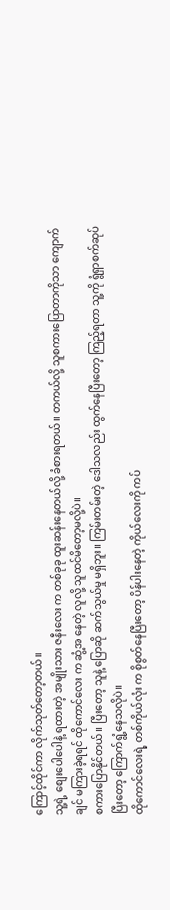ကြောင့်ထိုင်ကာ လိုက်သုတ်တော့တယ်။
သူ့ရဲ့ စျေးပေါပေါနဲ့ ရထားတဲ့ အမျိုးသား ဇနီးလေး က တစ်ခုခု ထူးဆန်းနေတယ်လို့ ခံစားရတယ်။ တကယ်လို့ သူစကားပြောတာကိုသာ ကျောက်ချင် မကြားခဲ့ရရင် ထိုကောင်လေး က ဆွံ့အ နေတဲ့ လူလို့ သူထင်မိတော့မလို့ပဲ။
စကားပြောနိုင်တယ်။ ပြီးတော့ သူနဲ့ ပြောဆို ဆက်သွယ်မှု မရှိဘူး။ ကြမ်းတမ်းတဲ့ ဒေါသလည်း ထွက်နေပြီးတော့ ကြည့်ရတာ သူ့ကို ရွံရှာစက်ဆုပ်ပြီးတော့ ကြောက်ရွံ့နေသလိုပဲ။
ထိုကောင်လေးရဲ့ တစ်ကိုယ်လုံး က စိုစွတ်နေပြီးတော့ ပိန်ပါးနေတဲ့ ကိုယ်လေးကို ကပ်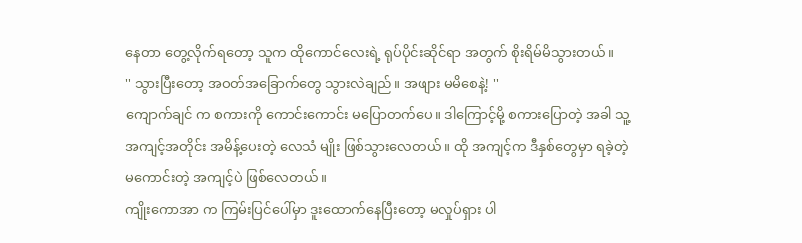နေတာ တွေ့လိုက်ရတော့ သူက ထိုကောင်လေးရဲ့ ရုပ်ပိုင်းဆိုင်ရာ အတွက် စိုးရိမ်မိသွားတယ်။
'' သွားပြီးတော့ အဝတ်အခြောက်တွေ သွားလဲချည်။ အဖျား မမိစေနဲ့! ''
ကျောက်ချင် က စကားကို ကောင်းကောင်း မပြောတက်ပေ။ ဒါကြောင့်မို့ စကားပြောတဲ့ အခါ သူ့အကျင့်အတိုင်း အမိန့်ပေးတဲ့ လေသံ မျိုး ဖြစ်သွားလေတယ်။ ထို အကျင့်က ဒီနှစ်တွေမှာ ရခဲ့တဲ့ မကောင်းတဲ့ အကျင့်ပဲ ဖြစ်လေတယ်။
ကျိုးကောအာ က ကြမ်းပြင်ပေါ်မှာ ဒူးထောက်နေပြီးတော့ မလှုပ်ရှား ပါ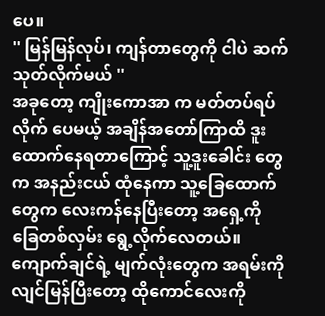ပေ။
'' မြန်မြန်လုပ်၊ ကျန်တာတွေကို ငါပဲ ဆက်သုတ်လိုက်မယ် ''
အခုတော့ ကျိုးကောအာ က မတ်တပ်ရပ်လိုက် ပေမယ့် အချိန်အတော်ကြာထိ ဒူးထောက်နေရတာကြောင့် သူ့ဒူးခေါင်း တွေက အနည်းငယ် ထုံနေကာ သူ့ခြေထောက်တွေက လေးကန်နေပြီးတော့ အရှေ့ကို ခြေတစ်လှမ်း ရွေ့လိုက်လေတယ်။
ကျောက်ချင်ရဲ့ မျက်လုံးတွေက အရမ်းကို လျင်မြန်ပြီးတော့ ထိုကောင်လေးကို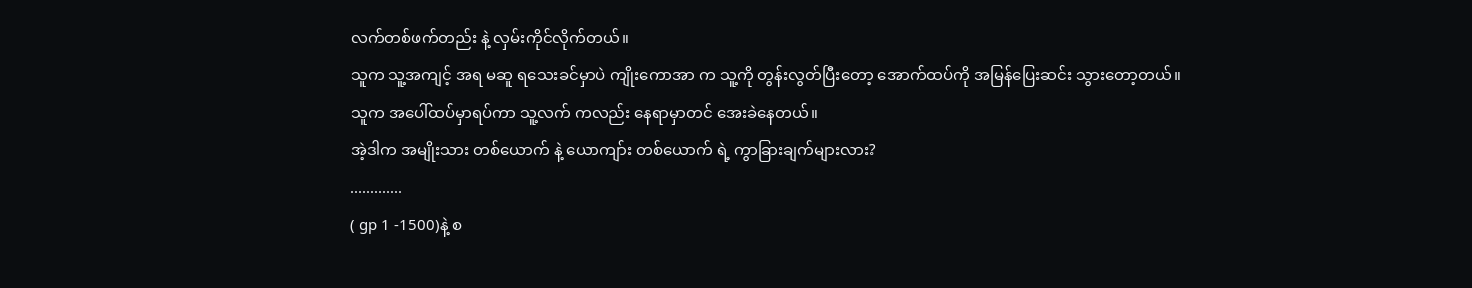လက်တစ်ဖက်တည်း နဲ့ လှမ်းကိုင်လိုက်တယ်။
သူက သူ့အကျင့် အရ မဆူ ရသေးခင်မှာပဲ ကျိုးကောအာ က သူ့ကို တွန်းလွတ်ပြီးတော့ အောက်ထပ်ကို အမြန်ပြေးဆင်း သွားတော့တယ်။
သူက အပေါ်ထပ်မှာရပ်ကာ သူ့လက် ကလည်း နေရာမှာတင် အေးခဲနေတယ်။
အဲ့ဒါက အမျိုးသား တစ်ယောက် နဲ့ ယောကျာ်း တစ်ယောက် ရဲ့ ကွာခြားချက်များလား?
.............
( gp 1 -1500)နဲ့ စ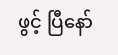ဖွင့် ပြီနော်